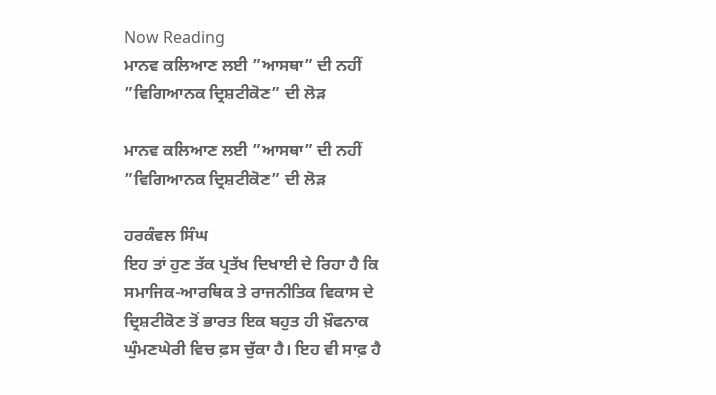Now Reading
ਮਾਨਵ ਕਲਿਆਣ ਲਈ ”ਆਸਥਾ” ਦੀ ਨਹੀਂ ”ਵਿਗਿਆਨਕ ਦ੍ਰਿਸ਼ਟੀਕੋਣ” ਦੀ ਲੋੜ

ਮਾਨਵ ਕਲਿਆਣ ਲਈ ”ਆਸਥਾ” ਦੀ ਨਹੀਂ ”ਵਿਗਿਆਨਕ ਦ੍ਰਿਸ਼ਟੀਕੋਣ” ਦੀ ਲੋੜ

ਹਰਕੰਵਲ ਸਿੰਘ
ਇਹ ਤਾਂ ਹੁਣ ਤੱਕ ਪ੍ਰਤੱਖ ਦਿਖਾਈ ਦੇ ਰਿਹਾ ਹੈ ਕਿ ਸਮਾਜਿਕ-ਆਰਥਿਕ ਤੇ ਰਾਜਨੀਤਿਕ ਵਿਕਾਸ ਦੇ ਦ੍ਰਿਸ਼ਟੀਕੋਣ ਤੋਂ ਭਾਰਤ ਇਕ ਬਹੁਤ ਹੀ ਖ਼ੌਫਨਾਕ ਘੁੰਮਣਘੇਰੀ ਵਿਚ ਫ਼ਸ ਚੁੱਕਾ ਹੈ। ਇਹ ਵੀ ਸਾਫ਼ ਹੈ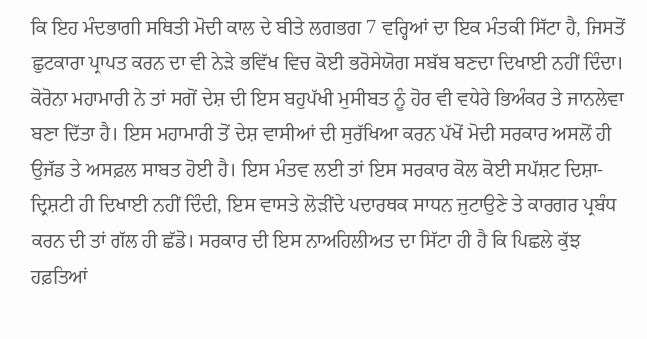ਕਿ ਇਹ ਮੰਦਭਾਗੀ ਸਥਿਤੀ ਮੋਦੀ ਕਾਲ ਦੇ ਬੀਤੇ ਲਗਭਗ 7 ਵਰ੍ਹਿਆਂ ਦਾ ਇਕ ਮੰਤਕੀ ਸਿੱਟਾ ਹੈ, ਜਿਸਤੋਂ ਛੁਟਕਾਰਾ ਪ੍ਰਾਪਤ ਕਰਨ ਦਾ ਵੀ ਨੇੜੇ ਭਵਿੱਖ ਵਿਚ ਕੋਈ ਭਰੋਸੇਯੋਗ ਸਬੱਬ ਬਣਦਾ ਦਿਖਾਈ ਨਹੀਂ ਦਿੰਦਾ। ਕੋਰੋਨਾ ਮਹਾਮਾਰੀ ਨੇ ਤਾਂ ਸਗੋਂ ਦੇਸ਼ ਦੀ ਇਸ ਬਹੁਪੱਖੀ ਮੁਸੀਬਤ ਨੂੰ ਹੋਰ ਵੀ ਵਧੇਰੇ ਭਿਅੰਕਰ ਤੇ ਜਾਨਲੇਵਾ ਬਣਾ ਦਿੱਤਾ ਹੈ। ਇਸ ਮਹਾਮਾਰੀ ਤੋਂ ਦੇਸ਼ ਵਾਸੀਆਂ ਦੀ ਸੁਰੱਖਿਆ ਕਰਨ ਪੱਖੋਂ ਮੋਦੀ ਸਰਕਾਰ ਅਸਲੋਂ ਹੀ ਉਜੱਡ ਤੇ ਅਸਫ਼ਲ ਸਾਬਤ ਹੋਈ ਹੈ। ਇਸ ਮੰਤਵ ਲਈ ਤਾਂ ਇਸ ਸਰਕਾਰ ਕੋਲ ਕੋਈ ਸਪੱਸ਼ਟ ਦਿਸ਼ਾ-ਦ੍ਰਿਸ਼ਟੀ ਹੀ ਦਿਖਾਈ ਨਹੀਂ ਦਿੰਦੀ, ਇਸ ਵਾਸਤੇ ਲੋੜੀਂਦੇ ਪਦਾਰਥਕ ਸਾਧਨ ਜੁਟਾਉਣੇ ਤੇ ਕਾਰਗਰ ਪ੍ਰਬੰਧ ਕਰਨ ਦੀ ਤਾਂ ਗੱਲ ਹੀ ਛੱਡੋ। ਸਰਕਾਰ ਦੀ ਇਸ ਨਾਅਹਿਲੀਅਤ ਦਾ ਸਿੱਟਾ ਹੀ ਹੈ ਕਿ ਪਿਛਲੇ ਕੁੱਝ ਹਫ਼ਤਿਆਂ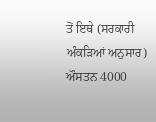ਤੋਂ ਇਥੇ (ਸਰਕਾਰੀ ਅੰਕੜਿਆਂ ਅਨੁਸਾਰ) ਔਸਤਨ 4000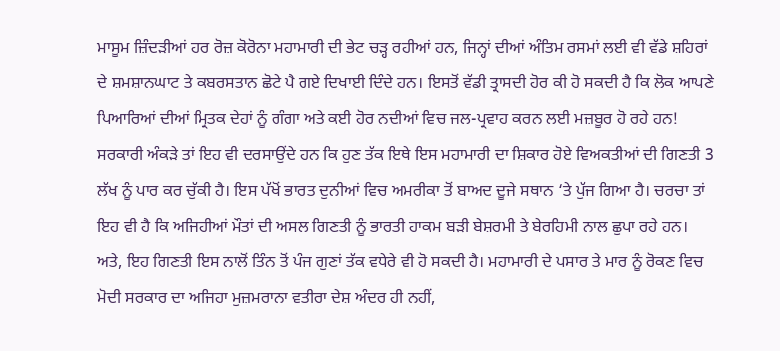ਮਾਸੂਮ ਜ਼ਿੰਦੜੀਆਂ ਹਰ ਰੋਜ਼ ਕੋਰੋਨਾ ਮਹਾਮਾਰੀ ਦੀ ਭੇਟ ਚੜ੍ਹ ਰਹੀਆਂ ਹਨ, ਜਿਨ੍ਹਾਂ ਦੀਆਂ ਅੰਤਿਮ ਰਸਮਾਂ ਲਈ ਵੀ ਵੱਡੇ ਸ਼ਹਿਰਾਂ ਦੇ ਸ਼ਮਸ਼ਾਨਘਾਟ ਤੇ ਕਬਰਸਤਾਨ ਛੋਟੇ ਪੈ ਗਏ ਦਿਖਾਈ ਦਿੰਦੇ ਹਨ। ਇਸਤੋਂ ਵੱਡੀ ਤ੍ਰਾਸਦੀ ਹੋਰ ਕੀ ਹੋ ਸਕਦੀ ਹੈ ਕਿ ਲੋਕ ਆਪਣੇ ਪਿਆਰਿਆਂ ਦੀਆਂ ਮ੍ਰਿਤਕ ਦੇਹਾਂ ਨੂੰ ਗੰਗਾ ਅਤੇ ਕਈ ਹੋਰ ਨਦੀਆਂ ਵਿਚ ਜਲ-ਪ੍ਰਵਾਹ ਕਰਨ ਲਈ ਮਜ਼ਬੂਰ ਹੋ ਰਹੇ ਹਨ! ਸਰਕਾਰੀ ਅੰਕੜੇ ਤਾਂ ਇਹ ਵੀ ਦਰਸਾਉਂਦੇ ਹਨ ਕਿ ਹੁਣ ਤੱਕ ਇਥੇ ਇਸ ਮਹਾਮਾਰੀ ਦਾ ਸ਼ਿਕਾਰ ਹੋਏ ਵਿਅਕਤੀਆਂ ਦੀ ਗਿਣਤੀ 3 ਲੱਖ ਨੂੰ ਪਾਰ ਕਰ ਚੁੱਕੀ ਹੈ। ਇਸ ਪੱਖੋਂ ਭਾਰਤ ਦੁਨੀਆਂ ਵਿਚ ਅਮਰੀਕਾ ਤੋਂ ਬਾਅਦ ਦੂਜੇ ਸਥਾਨ ‘ਤੇ ਪੁੱਜ ਗਿਆ ਹੈ। ਚਰਚਾ ਤਾਂ ਇਹ ਵੀ ਹੈ ਕਿ ਅਜਿਹੀਆਂ ਮੌਤਾਂ ਦੀ ਅਸਲ ਗਿਣਤੀ ਨੂੰ ਭਾਰਤੀ ਹਾਕਮ ਬੜੀ ਬੇਸ਼ਰਮੀ ਤੇ ਬੇਰਹਿਮੀ ਨਾਲ ਛੁਪਾ ਰਹੇ ਹਨ। ਅਤੇ, ਇਹ ਗਿਣਤੀ ਇਸ ਨਾਲੋਂ ਤਿੰਨ ਤੋਂ ਪੰਜ ਗੁਣਾਂ ਤੱਕ ਵਧੇਰੇ ਵੀ ਹੋ ਸਕਦੀ ਹੈ। ਮਹਾਮਾਰੀ ਦੇ ਪਸਾਰ ਤੇ ਮਾਰ ਨੂੰ ਰੋਕਣ ਵਿਚ ਮੋਦੀ ਸਰਕਾਰ ਦਾ ਅਜਿਹਾ ਮੁਜ਼ਮਰਾਨਾ ਵਤੀਰਾ ਦੇਸ਼ ਅੰਦਰ ਹੀ ਨਹੀਂ,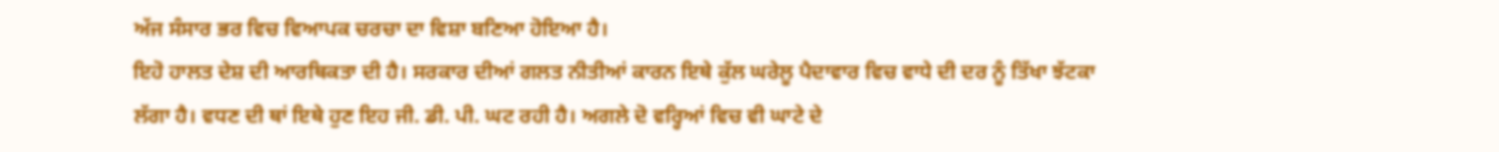ਅੱਜ ਸੰਸਾਰ ਭਰ ਵਿਚ ਵਿਆਪਕ ਚਰਚਾ ਦਾ ਵਿਸ਼ਾ ਬਣਿਆ ਹੋਇਆ ਹੈ।
ਇਹੋ ਹਾਲਤ ਦੇਸ਼ ਦੀ ਆਰਥਿਕਤਾ ਦੀ ਹੈ। ਸਰਕਾਰ ਦੀਆਂ ਗਲਤ ਨੀਤੀਆਂ ਕਾਰਨ ਇਥੇ ਕੁੱਲ ਘਰੇਲੂ ਪੈਦਾਵਾਰ ਵਿਚ ਵਾਧੇ ਦੀ ਦਰ ਨੂੰ ਤਿੱਖਾ ਝੱਟਕਾ ਲੱਗਾ ਹੈ। ਵਧਣ ਦੀ ਥਾਂ ਇਥੇ ਹੁਣ ਇਹ ਜੀ. ਡੀ. ਪੀ. ਘਟ ਰਹੀ ਹੈ। ਅਗਲੇ ਦੋ ਵਰ੍ਹਿਆਂ ਵਿਚ ਵੀ ਘਾਟੇ ਦੇ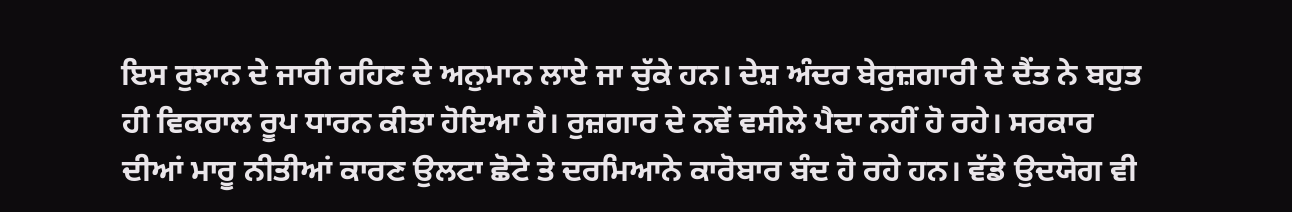ਇਸ ਰੁਝਾਨ ਦੇ ਜਾਰੀ ਰਹਿਣ ਦੇ ਅਨੁਮਾਨ ਲਾਏ ਜਾ ਚੁੱਕੇ ਹਨ। ਦੇਸ਼ ਅੰਦਰ ਬੇਰੁਜ਼ਗਾਰੀ ਦੇ ਦੈਂਤ ਨੇ ਬਹੁਤ ਹੀ ਵਿਕਰਾਲ ਰੂਪ ਧਾਰਨ ਕੀਤਾ ਹੋਇਆ ਹੈ। ਰੁਜ਼ਗਾਰ ਦੇ ਨਵੇਂ ਵਸੀਲੇ ਪੈਦਾ ਨਹੀਂ ਹੋ ਰਹੇ। ਸਰਕਾਰ ਦੀਆਂ ਮਾਰੂ ਨੀਤੀਆਂ ਕਾਰਣ ਉਲਟਾ ਛੋਟੇ ਤੇ ਦਰਮਿਆਨੇ ਕਾਰੋਬਾਰ ਬੰਦ ਹੋ ਰਹੇ ਹਨ। ਵੱਡੇ ਉਦਯੋਗ ਵੀ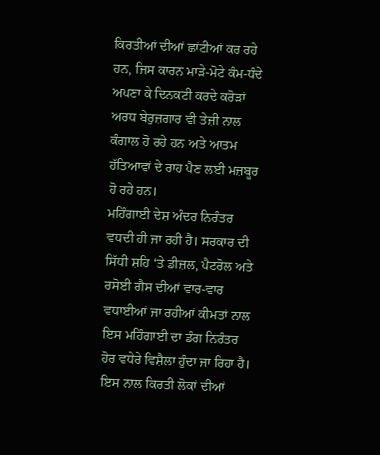ਕਿਰਤੀਆਂ ਦੀਆਂ ਛਾਂਟੀਆਂ ਕਰ ਰਹੇ ਹਨ, ਜਿਸ ਕਾਰਨ ਮਾੜੇ-ਮੋਟੇ ਕੰਮ-ਧੰਦੇ ਅਪਣਾ ਕੇ ਦਿਨਕਟੀ ਕਰਦੇ ਕਰੋੜਾਂ ਅਰਧ ਬੇਰੁਜ਼ਗਾਰ ਵੀ ਤੇਜ਼ੀ ਨਾਲ ਕੰਗਾਲ ਹੋ ਰਹੇ ਹਨ ਅਤੇ ਆਤਮ ਹੱਤਿਆਵਾਂ ਦੇ ਰਾਹ ਪੈਣ ਲਈ ਮਜ਼ਬੂਰ ਹੋ ਰਹੇ ਹਨ।
ਮਹਿੰਗਾਈ ਦੇਸ਼ ਅੰਦਰ ਨਿਰੰਤਰ ਵਧਦੀ ਹੀ ਜਾ ਰਹੀ ਹੈ। ਸਰਕਾਰ ਦੀ ਸਿੱਧੀ ਸ਼ਹਿ ‘ਤੇ ਡੀਜ਼ਲ, ਪੈਟਰੋਲ ਅਤੇ ਰਸੋਈ ਗੈਸ ਦੀਆਂ ਵਾਰ-ਵਾਰ ਵਧਾਈਆਂ ਜਾ ਰਹੀਆਂ ਕੀਮਤਾਂ ਨਾਲ ਇਸ ਮਹਿੰਗਾਈ ਦਾ ਡੰਗ ਨਿਰੰਤਰ ਹੋਰ ਵਧੇਰੇ ਵਿਸ਼ੈਲਾ ਹੁੰਦਾ ਜਾ ਰਿਹਾ ਹੈ। ਇਸ ਨਾਲ ਕਿਰਤੀ ਲੋਕਾਂ ਦੀਆਂ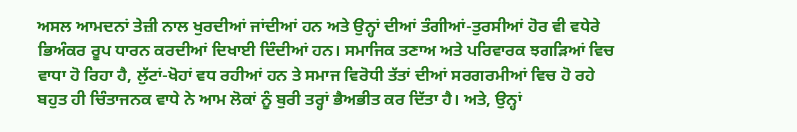ਅਸਲ ਆਮਦਨਾਂ ਤੇਜ਼ੀ ਨਾਲ ਖੁਰਦੀਆਂ ਜਾਂਦੀਆਂ ਹਨ ਅਤੇ ਉਨ੍ਹਾਂ ਦੀਆਂ ਤੰਗੀਆਂ-ਤੁਰਸੀਆਂ ਹੋਰ ਵੀ ਵਧੇਰੇ ਭਿਅੰਕਰ ਰੂਪ ਧਾਰਨ ਕਰਦੀਆਂ ਦਿਖਾਈ ਦਿੰਦੀਆਂ ਹਨ। ਸਮਾਜਿਕ ਤਣਾਅ ਅਤੇ ਪਰਿਵਾਰਕ ਝਗੜਿਆਂ ਵਿਚ ਵਾਧਾ ਹੋ ਰਿਹਾ ਹੈ, ਲੁੱਟਾਂ-ਖੋਹਾਂ ਵਧ ਰਹੀਆਂ ਹਨ ਤੇ ਸਮਾਜ ਵਿਰੋਧੀ ਤੱਤਾਂ ਦੀਆਂ ਸਰਗਰਮੀਆਂ ਵਿਚ ਹੋ ਰਹੇ ਬਹੁਤ ਹੀ ਚਿੰਤਾਜਨਕ ਵਾਧੇ ਨੇ ਆਮ ਲੋਕਾਂ ਨੂੰ ਬੁਰੀ ਤਰ੍ਹਾਂ ਭੈਅਭੀਤ ਕਰ ਦਿੱਤਾ ਹੈ। ਅਤੇ, ਉਨ੍ਹਾਂ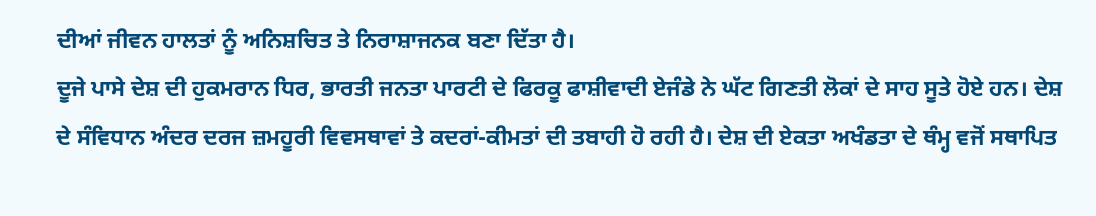ਦੀਆਂ ਜੀਵਨ ਹਾਲਤਾਂ ਨੂੰ ਅਨਿਸ਼ਚਿਤ ਤੇ ਨਿਰਾਸ਼ਾਜਨਕ ਬਣਾ ਦਿੱਤਾ ਹੈ।
ਦੂਜੇ ਪਾਸੇ ਦੇਸ਼ ਦੀ ਹੁਕਮਰਾਨ ਧਿਰ, ਭਾਰਤੀ ਜਨਤਾ ਪਾਰਟੀ ਦੇ ਫਿਰਕੂ ਫਾਸ਼ੀਵਾਦੀ ਏਜੰਡੇ ਨੇ ਘੱਟ ਗਿਣਤੀ ਲੋਕਾਂ ਦੇ ਸਾਹ ਸੂਤੇ ਹੋਏ ਹਨ। ਦੇਸ਼ ਦੇ ਸੰਵਿਧਾਨ ਅੰਦਰ ਦਰਜ ਜ਼ਮਹੂਰੀ ਵਿਵਸਥਾਵਾਂ ਤੇ ਕਦਰਾਂ-ਕੀਮਤਾਂ ਦੀ ਤਬਾਹੀ ਹੋ ਰਹੀ ਹੈ। ਦੇਸ਼ ਦੀ ਏਕਤਾ ਅਖੰਡਤਾ ਦੇ ਥੰਮ੍ਹ ਵਜੋਂ ਸਥਾਪਿਤ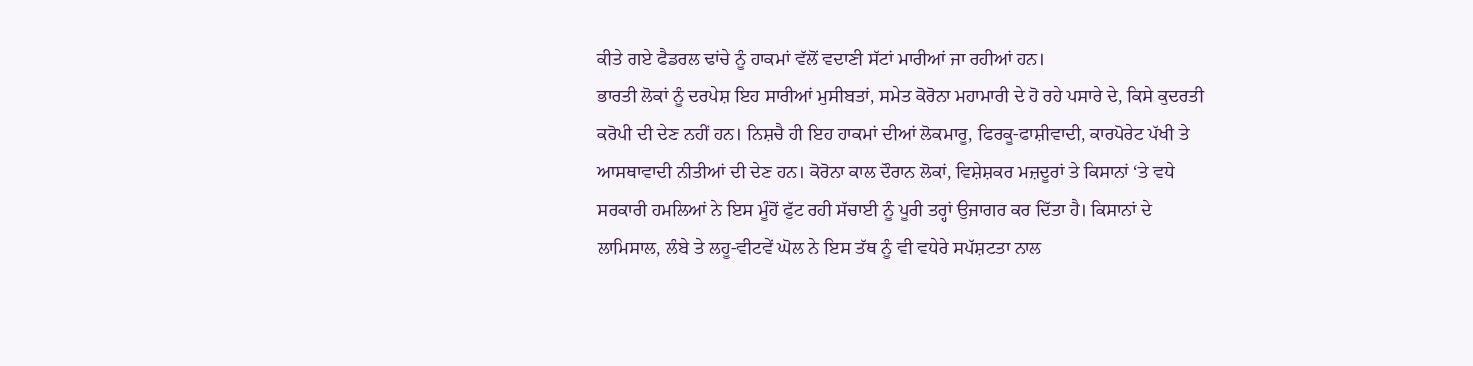ਕੀਤੇ ਗਏ ਫੈਡਰਲ ਢਾਂਚੇ ਨੂੰ ਹਾਕਮਾਂ ਵੱਲੋਂ ਵਦਾਣੀ ਸੱਟਾਂ ਮਾਰੀਆਂ ਜਾ ਰਹੀਆਂ ਹਨ।
ਭਾਰਤੀ ਲੋਕਾਂ ਨੂੰ ਦਰਪੇਸ਼ ਇਹ ਸਾਰੀਆਂ ਮੁਸੀਬਤਾਂ, ਸਮੇਤ ਕੋਰੋਨਾ ਮਹਾਮਾਰੀ ਦੇ ਹੋ ਰਹੇ ਪਸਾਰੇ ਦੇ, ਕਿਸੇ ਕੁਦਰਤੀ ਕਰੋਪੀ ਦੀ ਦੇਣ ਨਹੀਂ ਹਨ। ਨਿਸ਼ਚੈ ਹੀ ਇਹ ਹਾਕਮਾਂ ਦੀਆਂ ਲੋਕਮਾਰੂ, ਫਿਰਕੂ-ਫਾਸ਼ੀਵਾਦੀ, ਕਾਰਪੋਰੇਟ ਪੱਖੀ ਤੇ ਆਸਥਾਵਾਦੀ ਨੀਤੀਆਂ ਦੀ ਦੇਣ ਹਨ। ਕੋਰੋਨਾ ਕਾਲ ਦੌਰਾਨ ਲੋਕਾਂ, ਵਿਸ਼ੇਸ਼ਕਰ ਮਜ਼ਦੂਰਾਂ ਤੇ ਕਿਸਾਨਾਂ ‘ਤੇ ਵਧੇ ਸਰਕਾਰੀ ਹਮਲਿਆਂ ਨੇ ਇਸ ਮੂੰਹੋਂ ਫੁੱਟ ਰਹੀ ਸੱਚਾਈ ਨੂੰ ਪੂਰੀ ਤਰ੍ਹਾਂ ਉਜਾਗਰ ਕਰ ਦਿੱਤਾ ਹੈ। ਕਿਸਾਨਾਂ ਦੇ ਲਾਮਿਸਾਲ, ਲੰਬੇ ਤੇ ਲਹੂ-ਵੀਟਵੇਂ ਘੋਲ ਨੇ ਇਸ ਤੱਥ ਨੂੰ ਵੀ ਵਧੇਰੇ ਸਪੱਸ਼ਟਤਾ ਨਾਲ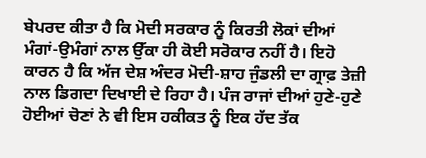ਬੇਪਰਦ ਕੀਤਾ ਹੈ ਕਿ ਮੋਦੀ ਸਰਕਾਰ ਨੂੰ ਕਿਰਤੀ ਲੋਕਾਂ ਦੀਆਂ ਮੰਗਾਂ-ਉਮੰਗਾਂ ਨਾਲ ਉੱਕਾ ਹੀ ਕੋਈ ਸਰੋਕਾਰ ਨਹੀਂ ਹੈ। ਇਹੋ ਕਾਰਨ ਹੈ ਕਿ ਅੱਜ ਦੇਸ਼ ਅੰਦਰ ਮੋਦੀ-ਸ਼ਾਹ ਜੁੰਡਲੀ ਦਾ ਗ੍ਰਾਫ਼ ਤੇਜ਼ੀ ਨਾਲ ਡਿਗਦਾ ਦਿਖਾਈ ਦੇ ਰਿਹਾ ਹੈ। ਪੰਜ ਰਾਜਾਂ ਦੀਆਂ ਹੁਣੇ-ਹੁਣੇ ਹੋਈਆਂ ਚੋਣਾਂ ਨੇ ਵੀ ਇਸ ਹਕੀਕਤ ਨੂੰ ਇਕ ਹੱਦ ਤੱਕ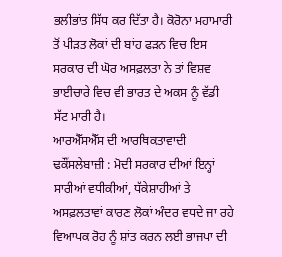ਭਲੀਭਾਂਤ ਸਿੱਧ ਕਰ ਦਿੱਤਾ ਹੈ। ਕੋਰੋਨਾ ਮਹਾਮਾਰੀ ਤੋਂ ਪੀੜਤ ਲੋਕਾਂ ਦੀ ਬਾਂਹ ਫੜਨ ਵਿਚ ਇਸ ਸਰਕਾਰ ਦੀ ਘੋਰ ਅਸਫ਼ਲਤਾ ਨੇ ਤਾਂ ਵਿਸ਼ਵ ਭਾਈਚਾਰੇ ਵਿਚ ਵੀ ਭਾਰਤ ਦੇ ਅਕਸ ਨੂੰ ਵੱਡੀ ਸੱਟ ਮਾਰੀ ਹੈ।
ਆਰਐੱਸਐੱਸ ਦੀ ਆਰਥਿਕਤਾਵਾਦੀ ਢਕੌਂਸਲੇਬਾਜ਼ੀ : ਮੋਦੀ ਸਰਕਾਰ ਦੀਆਂ ਇਨ੍ਹਾਂ ਸਾਰੀਆਂ ਵਧੀਕੀਆਂ, ਧੱਕੇਸ਼ਾਹੀਆਂ ਤੇ ਅਸਫ਼ਲਤਾਵਾਂ ਕਾਰਣ ਲੋਕਾਂ ਅੰਦਰ ਵਧਦੇ ਜਾ ਰਹੇ ਵਿਆਪਕ ਰੋਹ ਨੂੰ ਸ਼ਾਂਤ ਕਰਨ ਲਈ ਭਾਜਪਾ ਦੀ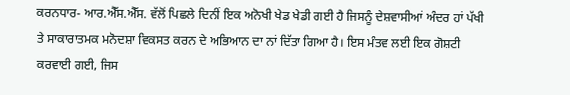ਕਰਨਧਾਰ- ਆਰ.ਐੱਸ.ਐੱਸ. ਵੱਲੋਂ ਪਿਛਲੇ ਦਿਨੀਂ ਇਕ ਅਨੋਖੀ ਖੇਡ ਖੇਡੀ ਗਈ ਹੈ ਜਿਸਨੂੰ ਦੇਸ਼ਵਾਸੀਆਂ ਅੰਦਰ ਹਾਂ ਪੱਖੀ ਤੇ ਸਾਕਾਰਾਤਮਕ ਮਨੋਦਸ਼ਾ ਵਿਕਸਤ ਕਰਨ ਦੇ ਅਭਿਆਨ ਦਾ ਨਾਂ ਦਿੱਤਾ ਗਿਆ ਹੈ। ਇਸ ਮੰਤਵ ਲਈ ਇਕ ਗੋਸ਼ਟੀ ਕਰਵਾਈ ਗਈ, ਜਿਸ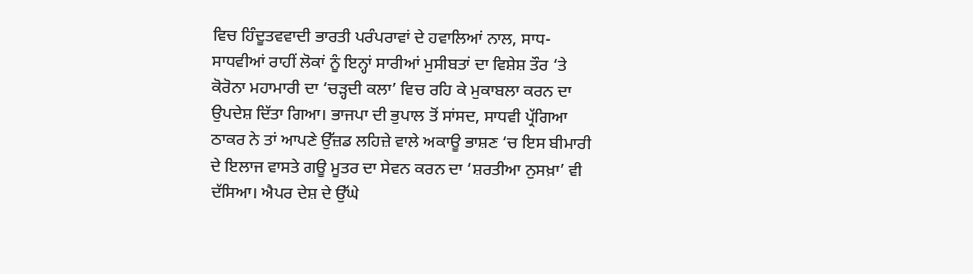ਵਿਚ ਹਿੰਦੂਤਵਵਾਦੀ ਭਾਰਤੀ ਪਰੰਪਰਾਵਾਂ ਦੇ ਹਵਾਲਿਆਂ ਨਾਲ, ਸਾਧ-ਸਾਧਵੀਆਂ ਰਾਹੀਂ ਲੋਕਾਂ ਨੂੰ ਇਨ੍ਹਾਂ ਸਾਰੀਆਂ ਮੁਸੀਬਤਾਂ ਦਾ ਵਿਸ਼ੇਸ਼ ਤੌਰ ‘ਤੇ ਕੋਰੋਨਾ ਮਹਾਮਾਰੀ ਦਾ ‘ਚੜ੍ਹਦੀ ਕਲਾ’ ਵਿਚ ਰਹਿ ਕੇ ਮੁਕਾਬਲਾ ਕਰਨ ਦਾ ਉਪਦੇਸ਼ ਦਿੱਤਾ ਗਿਆ। ਭਾਜਪਾ ਦੀ ਭੁਪਾਲ ਤੋਂ ਸਾਂਸਦ, ਸਾਧਵੀ ਪ੍ਰੱਗਿਆ ਠਾਕਰ ਨੇ ਤਾਂ ਆਪਣੇ ਉੱਜ਼ਡ ਲਹਿਜ਼ੇ ਵਾਲੇ ਅਕਾਊ ਭਾਸ਼ਣ ‘ਚ ਇਸ ਬੀਮਾਰੀ ਦੇ ਇਲਾਜ ਵਾਸਤੇ ਗਊ ਮੂਤਰ ਦਾ ਸੇਵਨ ਕਰਨ ਦਾ ‘ਸ਼ਰਤੀਆ ਨੁਸਖ਼ਾ’ ਵੀ ਦੱਸਿਆ। ਐਪਰ ਦੇਸ਼ ਦੇ ਉੱਘੇ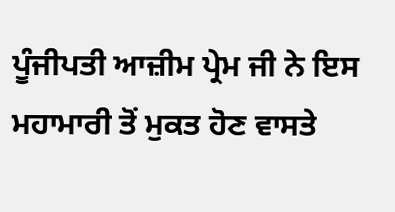ਪੂੰਜੀਪਤੀ ਆਜ਼ੀਮ ਪ੍ਰੇਮ ਜੀ ਨੇ ਇਸ ਮਹਾਮਾਰੀ ਤੋਂ ਮੁਕਤ ਹੋਣ ਵਾਸਤੇ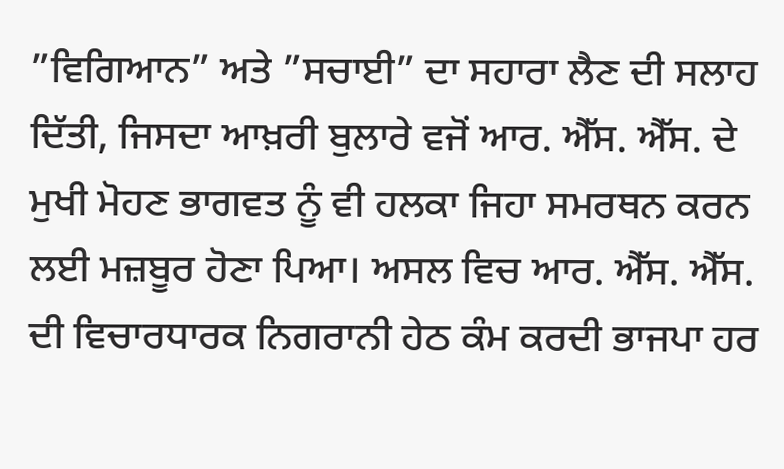”ਵਿਗਿਆਨ” ਅਤੇ ”ਸਚਾਈ” ਦਾ ਸਹਾਰਾ ਲੈਣ ਦੀ ਸਲਾਹ ਦਿੱਤੀ, ਜਿਸਦਾ ਆਖ਼ਰੀ ਬੁਲਾਰੇ ਵਜੋਂ ਆਰ. ਐੱਸ. ਐੱਸ. ਦੇ ਮੁਖੀ ਮੋਹਣ ਭਾਗਵਤ ਨੂੰ ਵੀ ਹਲਕਾ ਜਿਹਾ ਸਮਰਥਨ ਕਰਨ ਲਈ ਮਜ਼ਬੂਰ ਹੋਣਾ ਪਿਆ। ਅਸਲ ਵਿਚ ਆਰ. ਐੱਸ. ਐੱਸ. ਦੀ ਵਿਚਾਰਧਾਰਕ ਨਿਗਰਾਨੀ ਹੇਠ ਕੰਮ ਕਰਦੀ ਭਾਜਪਾ ਹਰ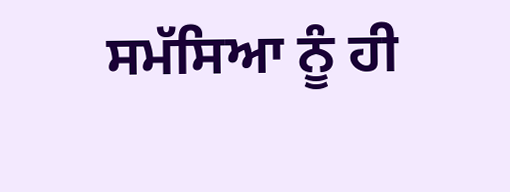ਸਮੱਸਿਆ ਨੂੰ ਹੀ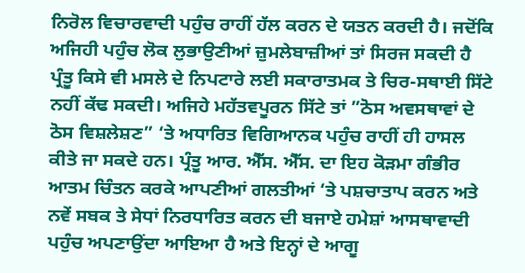ਨਿਰੋਲ ਵਿਚਾਰਵਾਦੀ ਪਹੁੰਚ ਰਾਹੀਂ ਹੱਲ ਕਰਨ ਦੇ ਯਤਨ ਕਰਦੀ ਹੈ। ਜਦੋਂਕਿ ਅਜਿਹੀ ਪਹੁੰਚ ਲੋਕ ਲੁਭਾਉਣੀਆਂ ਜ਼ੁਮਲੇਬਾਜ਼ੀਆਂ ਤਾਂ ਸਿਰਜ ਸਕਦੀ ਹੈ ਪ੍ਰੰਤੂ ਕਿਸੇ ਵੀ ਮਸਲੇ ਦੇ ਨਿਪਟਾਰੇ ਲਈ ਸਕਾਰਾਤਮਕ ਤੇ ਚਿਰ-ਸਥਾਈ ਸਿੱਟੇ ਨਹੀਂ ਕੱਢ ਸਕਦੀ। ਅਜਿਹੇ ਮਹੱਤਵਪੂਰਨ ਸਿੱਟੇ ਤਾਂ ”ਠੋਸ ਅਵਸਥਾਵਾਂ ਦੇ ਠੋਸ ਵਿਸ਼ਲੇਸ਼ਣ” ‘ਤੇ ਅਧਾਰਿਤ ਵਿਗਿਆਨਕ ਪਹੁੰਚ ਰਾਹੀਂ ਹੀ ਹਾਸਲ ਕੀਤੇ ਜਾ ਸਕਦੇ ਹਨ। ਪ੍ਰੰਤੂ ਆਰ. ਐੱਸ. ਐੱਸ. ਦਾ ਇਹ ਕੋੜਮਾ ਗੰਭੀਰ ਆਤਮ ਚਿੰਤਨ ਕਰਕੇ ਆਪਣੀਆਂ ਗਲਤੀਆਂ ‘ਤੇ ਪਸ਼ਚਾਤਾਪ ਕਰਨ ਅਤੇ ਨਵੇਂ ਸਬਕ ਤੇ ਸੇਧਾਂ ਨਿਰਧਾਰਿਤ ਕਰਨ ਦੀ ਬਜਾਏ ਹਮੇਸ਼ਾਂ ਆਸਥਾਵਾਦੀ ਪਹੁੰਚ ਅਪਣਾਉਂਦਾ ਆਇਆ ਹੈ ਅਤੇ ਇਨ੍ਹਾਂ ਦੇ ਆਗੂ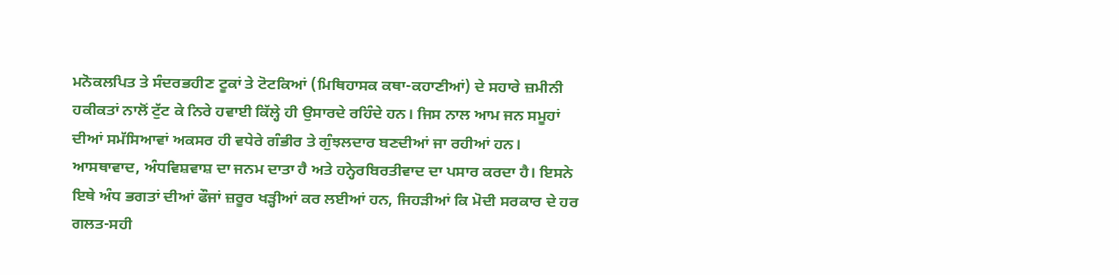ਮਨੋਕਲਪਿਤ ਤੇ ਸੰਦਰਭਹੀਣ ਟੂਕਾਂ ਤੇ ਟੋਟਕਿਆਂ (ਮਿਥਿਹਾਸਕ ਕਥਾ-ਕਹਾਣੀਆਂ) ਦੇ ਸਹਾਰੇ ਜ਼ਮੀਨੀ ਹਕੀਕਤਾਂ ਨਾਲੋਂ ਟੁੱਟ ਕੇ ਨਿਰੇ ਹਵਾਈ ਕਿੱਲ੍ਹੇ ਹੀ ਉਸਾਰਦੇ ਰਹਿੰਦੇ ਹਨ। ਜਿਸ ਨਾਲ ਆਮ ਜਨ ਸਮੂਹਾਂ ਦੀਆਂ ਸਮੱਸਿਆਵਾਂ ਅਕਸਰ ਹੀ ਵਧੇਰੇ ਗੰਭੀਰ ਤੇ ਗੁੰਝਲਦਾਰ ਬਣਦੀਆਂ ਜਾ ਰਹੀਆਂ ਹਨ। ਆਸਥਾਵਾਦ, ਅੰਧਵਿਸ਼ਵਾਸ਼ ਦਾ ਜਨਮ ਦਾਤਾ ਹੈ ਅਤੇ ਹਨ੍ਹੇਰਬਿਰਤੀਵਾਦ ਦਾ ਪਸਾਰ ਕਰਦਾ ਹੈ। ਇਸਨੇ ਇਥੇ ਅੰਧ ਭਗਤਾਂ ਦੀਆਂ ਫੌਜਾਂ ਜ਼ਰੂਰ ਖੜ੍ਹੀਆਂ ਕਰ ਲਈਆਂ ਹਨ, ਜਿਹੜੀਆਂ ਕਿ ਮੋਦੀ ਸਰਕਾਰ ਦੇ ਹਰ ਗਲਤ-ਸਹੀ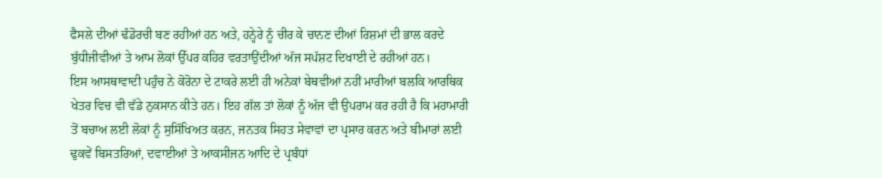ਫੈਸਲੇ ਦੀਆਂ ਢੰਡੋਰਚੀ ਬਣ ਰਹੀਆਂ ਹਨ ਅਤੇ, ਹਨ੍ਹੇਰੇ ਨੂੰ ਚੀਰ ਕੇ ਚਾਨਣ ਦੀਆਂ ਰਿਸ਼ਮਾਂ ਦੀ ਭਾਲ ਕਰਦੇ ਬੁੱਧੀਜੀਵੀਆਂ ਤੇ ਆਮ ਲੋਕਾਂ ਉੱਪਰ ਕਹਿਰ ਵਰਤਾਉਂਦੀਆਂ ਅੱਜ ਸਪੱਸ਼ਟ ਦਿਖਾਈ ਦੇ ਰਹੀਆਂ ਹਨ।
ਇਸ ਆਸਥਾਵਾਦੀ ਪਹੁੰਚ ਨੇ ਕੋਰੋਨਾ ਦੇ ਟਾਕਰੇ ਲਈ ਹੀ ਅਨੇਕਾਂ ਬੇਥਵੀਆਂ ਨਹੀਂ ਮਾਰੀਆਂ ਬਲਕਿ ਆਰਥਿਕ ਖੇਤਰ ਵਿਚ ਵੀ ਵੱਡੇ ਨੁਕਸਾਨ ਕੀਤੇ ਹਨ। ਇਹ ਗੱਲ ਤਾਂ ਲੋਕਾਂ ਨੂੰ ਅੱਜ ਵੀ ਉਪਰਾਮ ਕਰ ਰਹੀ ਹੈ ਕਿ ਮਹਾਮਾਰੀ ਤੋਂ ਬਚਾਅ ਲਈ ਲੋਕਾਂ ਨੂੰ ਸੁਸਿੱਖਿਅਤ ਕਰਨ, ਜਨਤਕ ਸਿਹਤ ਸੇਵਾਵਾਂ ਦਾ ਪ੍ਰਸਾਰ ਕਰਨ ਅਤੇ ਬੀਮਾਰਾਂ ਲਈ ਢੁਕਵੇਂ ਬਿਸਤਰਿਆਂ, ਦਵਾਈਆਂ ਤੇ ਆਕਸੀਜਨ ਆਦਿ ਦੇ ਪ੍ਰਬੰਧਾਂ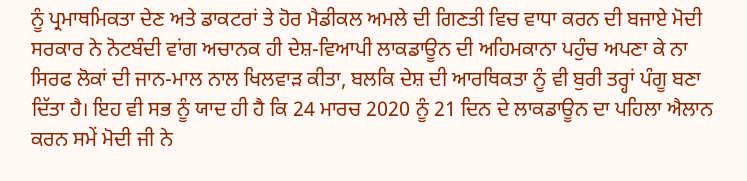ਨੂੰ ਪ੍ਰਮਾਥਮਿਕਤਾ ਦੇਣ ਅਤੇ ਡਾਕਟਰਾਂ ਤੇ ਹੋਰ ਮੈਡੀਕਲ ਅਮਲੇ ਦੀ ਗਿਣਤੀ ਵਿਚ ਵਾਧਾ ਕਰਨ ਦੀ ਬਜਾਏ ਮੋਦੀ ਸਰਕਾਰ ਨੇ ਨੋਟਬੰਦੀ ਵਾਂਗ ਅਚਾਨਕ ਹੀ ਦੇਸ਼-ਵਿਆਪੀ ਲਾਕਡਾਊਨ ਦੀ ਅਹਿਮਕਾਨਾ ਪਹੁੰਚ ਅਪਣਾ ਕੇ ਨਾ ਸਿਰਫ ਲੋਕਾਂ ਦੀ ਜਾਨ-ਮਾਲ ਨਾਲ ਖਿਲਵਾੜ ਕੀਤਾ, ਬਲਕਿ ਦੇਸ਼ ਦੀ ਆਰਥਿਕਤਾ ਨੂੰ ਵੀ ਬੁਰੀ ਤਰ੍ਹਾਂ ਪੰਗੂ ਬਣਾ ਦਿੱਤਾ ਹੈ। ਇਹ ਵੀ ਸਭ ਨੂੰ ਯਾਦ ਹੀ ਹੈ ਕਿ 24 ਮਾਰਚ 2020 ਨੂੰ 21 ਦਿਨ ਦੇ ਲਾਕਡਾਊਨ ਦਾ ਪਹਿਲਾ ਐਲਾਨ ਕਰਨ ਸਮੇਂ ਮੋਦੀ ਜੀ ਨੇ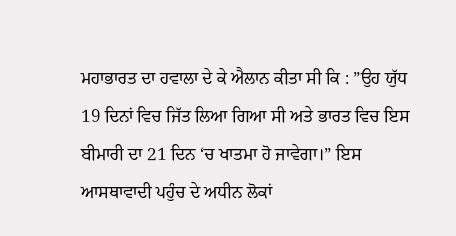ਮਹਾਭਾਰਤ ਦਾ ਹਵਾਲਾ ਦੇ ਕੇ ਐਲਾਨ ਕੀਤਾ ਸੀ ਕਿ : ”ਉਹ ਯੁੱਧ 19 ਦਿਨਾਂ ਵਿਚ ਜਿੱਤ ਲਿਆ ਗਿਆ ਸੀ ਅਤੇ ਭਾਰਤ ਵਿਚ ਇਸ ਬੀਮਾਰੀ ਦਾ 21 ਦਿਨ ‘ਚ ਖਾਤਮਾ ਹੋ ਜਾਵੇਗਾ।” ਇਸ ਆਸਥਾਵਾਦੀ ਪਹੁੰਚ ਦੇ ਅਧੀਨ ਲੋਕਾਂ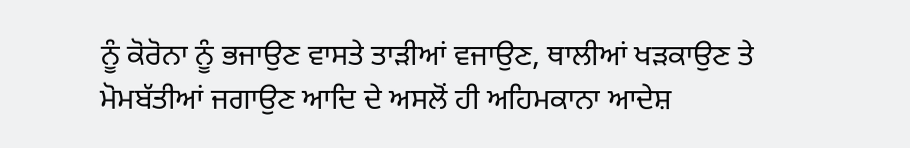ਨੂੰ ਕੋਰੋਨਾ ਨੂੰ ਭਜਾਉਣ ਵਾਸਤੇ ਤਾੜੀਆਂ ਵਜਾਉਣ, ਥਾਲੀਆਂ ਖੜਕਾਉਣ ਤੇ ਮੋਮਬੱਤੀਆਂ ਜਗਾਉਣ ਆਦਿ ਦੇ ਅਸਲੋਂ ਹੀ ਅਹਿਮਕਾਨਾ ਆਦੇਸ਼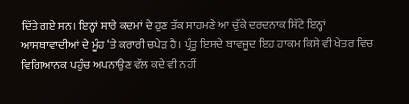ਦਿੱਤੇ ਗਏ ਸਨ। ਇਨ੍ਹਾਂ ਸਾਰੇ ਕਦਮਾਂ ਦੇ ਹੁਣ ਤੱਕ ਸਾਹਮਣੇ ਆ ਚੁੱਕੇ ਦਰਦਨਾਕ ਸਿੱਟੇ ਇਨ੍ਹਾਂ ਆਸਥਾਵਾਦੀਆਂ ਦੇ ਮੂੰਹ ‘ਤੇ ਕਰਾਰੀ ਚਪੇੜ ਹੈ। ਪ੍ਰੰਤੂ ਇਸਦੇ ਬਾਵਜੂਦ ਇਹ ਹਾਕਮ ਕਿਸੇ ਵੀ ਖੇਤਰ ਵਿਚ ਵਿਗਿਆਨਕ ਪਹੁੰਚ ਅਪਨਾਉਣ ਵੱਲ ਕਦੇ ਵੀ ਨਹੀਂ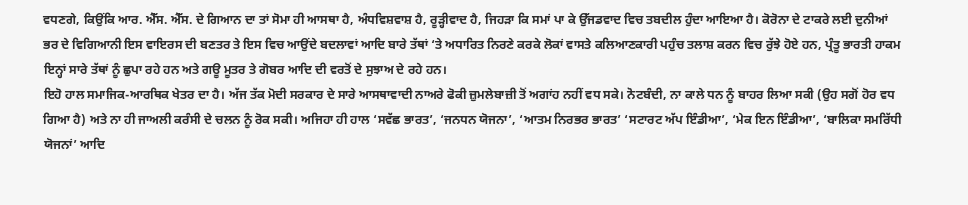ਵਧਣਗੇ, ਕਿਉਂਕਿ ਆਰ. ਐੱਸ. ਐੱਸ. ਦੇ ਗਿਆਨ ਦਾ ਤਾਂ ਸੋਮਾ ਹੀ ਆਸਥਾ ਹੈ, ਅੰਧਵਿਸ਼ਵਾਸ਼ ਹੈ, ਰੂੜ੍ਹੀਵਾਦ ਹੈ, ਜਿਹੜਾ ਕਿ ਸਮਾਂ ਪਾ ਕੇ ਉੱਜਡਵਾਦ ਵਿਚ ਤਬਦੀਲ ਹੁੰਦਾ ਆਇਆ ਹੈ। ਕੋਰੋਨਾ ਦੇ ਟਾਕਰੇ ਲਈ ਦੁਨੀਆਂ ਭਰ ਦੇ ਵਿਗਿਆਨੀ ਇਸ ਵਾਇਰਸ ਦੀ ਬਣਤਰ ਤੇ ਇਸ ਵਿਚ ਆਉਂਦੇ ਬਦਲਾਵਾਂ ਆਦਿ ਬਾਰੇ ਤੱਥਾਂ ‘ਤੇ ਅਧਾਰਿਤ ਨਿਰਣੇ ਕਰਕੇ ਲੋਕਾਂ ਵਾਸਤੇ ਕਲਿਆਣਕਾਰੀ ਪਹੁੰਚ ਤਲਾਸ਼ ਕਰਨ ਵਿਚ ਰੁੱਝੇ ਹੋਏ ਹਨ, ਪ੍ਰੰਤੂ ਭਾਰਤੀ ਹਾਕਮ ਇਨ੍ਹਾਂ ਸਾਰੇ ਤੱਥਾਂ ਨੂੰ ਛੁਪਾ ਰਹੇ ਹਨ ਅਤੇ ਗਊ ਮੂਤਰ ਤੇ ਗੋਬਰ ਆਦਿ ਦੀ ਵਰਤੋਂ ਦੇ ਸੁਝਾਅ ਦੇ ਰਹੇ ਹਨ।
ਇਹੋ ਹਾਲ ਸਮਾਜਿਕ-ਆਰਥਿਕ ਖੇਤਰ ਦਾ ਹੈ। ਅੱਜ ਤੱਕ ਮੋਦੀ ਸਰਕਾਰ ਦੇ ਸਾਰੇ ਆਸਥਾਵਾਦੀ ਨਾਅਰੇ ਫੋਕੀ ਜ਼ੁਮਲੇਬਾਜ਼ੀ ਤੋਂ ਅਗਾਂਹ ਨਹੀਂ ਵਧ ਸਕੇ। ਨੋਟਬੰਦੀ, ਨਾ ਕਾਲੇ ਧਨ ਨੂੰ ਬਾਹਰ ਲਿਆ ਸਕੀ (ਉਹ ਸਗੋਂ ਹੋਰ ਵਧ ਗਿਆ ਹੈ) ਅਤੇ ਨਾ ਹੀ ਜਾਅਲੀ ਕਰੰਸੀ ਦੇ ਚਲਨ ਨੂੰ ਰੋਕ ਸਕੀ। ਅਜਿਹਾ ਹੀ ਹਾਲ ‘ਸਵੱਛ ਭਾਰਤ’, ‘ਜਨਧਨ ਯੋਜਨਾ’, ‘ਆਤਮ ਨਿਰਭਰ ਭਾਰਤ’ ‘ਸਟਾਰਟ ਅੱਪ ਇੰਡੀਆ’, ‘ਮੇਕ ਇਨ ਇੰਡੀਆ’, ‘ਬਾਲਿਕਾ ਸਮਰਿੱਧੀ ਯੋਜਨਾਂ’ ਆਦਿ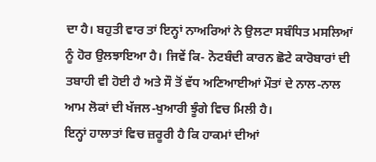ਦਾ ਹੈ। ਬਹੁਤੀ ਵਾਰ ਤਾਂ ਇਨ੍ਹਾਂ ਨਾਅਰਿਆਂ ਨੇ ਉਲਟਾ ਸਬੰਧਿਤ ਮਸਲਿਆਂ ਨੂੰ ਹੋਰ ਉਲਝਾਇਆ ਹੈ। ਜਿਵੇਂ ਕਿ- ਨੋਟਬੰਦੀ ਕਾਰਨ ਛੋਟੇ ਕਾਰੋਬਾਰਾਂ ਦੀ ਤਬਾਹੀ ਵੀ ਹੋਈ ਹੈ ਅਤੇ ਸੌ ਤੋਂ ਵੱਧ ਅਣਿਆਈਆਂ ਮੌਤਾਂ ਦੇ ਨਾਲ-ਨਾਲ ਆਮ ਲੋਕਾਂ ਦੀ ਖੱਜਲ-ਖੁਆਰੀ ਝੂੰਗੇ ਵਿਚ ਮਿਲੀ ਹੈ।
ਇਨ੍ਹਾਂ ਹਾਲਾਤਾਂ ਵਿਚ ਜ਼ਰੂਰੀ ਹੈ ਕਿ ਹਾਕਮਾਂ ਦੀਆਂ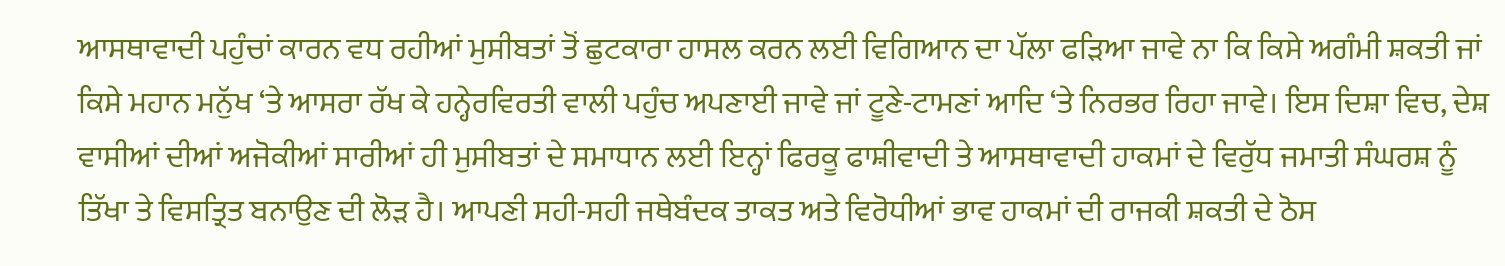ਆਸਥਾਵਾਦੀ ਪਹੁੰਚਾਂ ਕਾਰਨ ਵਧ ਰਹੀਆਂ ਮੁਸੀਬਤਾਂ ਤੋਂ ਛੁਟਕਾਰਾ ਹਾਸਲ ਕਰਨ ਲਈ ਵਿਗਿਆਨ ਦਾ ਪੱਲਾ ਫੜਿਆ ਜਾਵੇ ਨਾ ਕਿ ਕਿਸੇ ਅਗੰਮੀ ਸ਼ਕਤੀ ਜਾਂ ਕਿਸੇ ਮਹਾਨ ਮਨੁੱਖ ‘ਤੇ ਆਸਰਾ ਰੱਖ ਕੇ ਹਨ੍ਹੇਰਵਿਰਤੀ ਵਾਲੀ ਪਹੁੰਚ ਅਪਣਾਈ ਜਾਵੇ ਜਾਂ ਟੂਣੇ-ਟਾਮਣਾਂ ਆਦਿ ‘ਤੇ ਨਿਰਭਰ ਰਿਹਾ ਜਾਵੇ। ਇਸ ਦਿਸ਼ਾ ਵਿਚ, ਦੇਸ਼ ਵਾਸੀਆਂ ਦੀਆਂ ਅਜੋਕੀਆਂ ਸਾਰੀਆਂ ਹੀ ਮੁਸੀਬਤਾਂ ਦੇ ਸਮਾਧਾਨ ਲਈ ਇਨ੍ਹਾਂ ਫਿਰਕੂ ਫਾਸ਼ੀਵਾਦੀ ਤੇ ਆਸਥਾਵਾਦੀ ਹਾਕਮਾਂ ਦੇ ਵਿਰੁੱਧ ਜਮਾਤੀ ਸੰਘਰਸ਼ ਨੂੰ ਤਿੱਖਾ ਤੇ ਵਿਸਤ੍ਰਿਤ ਬਨਾਉਣ ਦੀ ਲੋੜ ਹੈ। ਆਪਣੀ ਸਹੀ-ਸਹੀ ਜਥੇਬੰਦਕ ਤਾਕਤ ਅਤੇ ਵਿਰੋਧੀਆਂ ਭਾਵ ਹਾਕਮਾਂ ਦੀ ਰਾਜਕੀ ਸ਼ਕਤੀ ਦੇ ਠੋਸ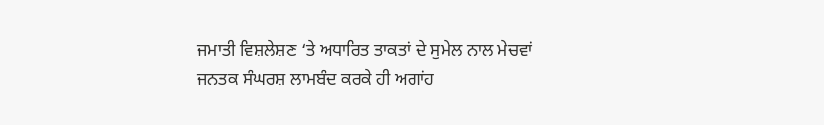ਜਮਾਤੀ ਵਿਸ਼ਲੇਸ਼ਣ ‘ਤੇ ਅਧਾਰਿਤ ਤਾਕਤਾਂ ਦੇ ਸੁਮੇਲ ਨਾਲ ਮੇਚਵਾਂ ਜਨਤਕ ਸੰਘਰਸ਼ ਲਾਮਬੰਦ ਕਰਕੇ ਹੀ ਅਗਾਂਹ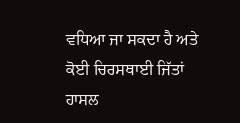ਵਧਿਆ ਜਾ ਸਕਦਾ ਹੈ ਅਤੇ ਕੋਈ ਚਿਰਸਥਾਈ ਜਿੱਤਾਂ ਹਾਸਲ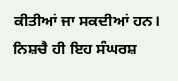ਕੀਤੀਆਂ ਜਾ ਸਕਦੀਆਂ ਹਨ। ਨਿਸ਼ਚੈ ਹੀ ਇਹ ਸੰਘਰਸ਼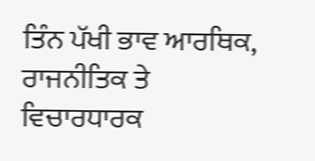ਤਿੰਨ ਪੱਖੀ ਭਾਵ ਆਰਥਿਕ, ਰਾਜਨੀਤਿਕ ਤੇ ਵਿਚਾਰਧਾਰਕ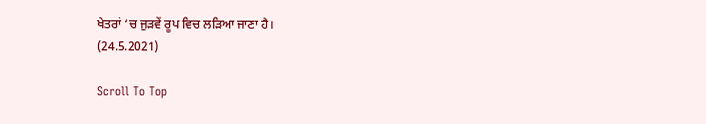ਖੇਤਰਾਂ ‘ਚ ਜੁੜਵੇਂ ਰੂਪ ਵਿਚ ਲੜਿਆ ਜਾਣਾ ਹੈ।
(24.5.2021)

Scroll To Top